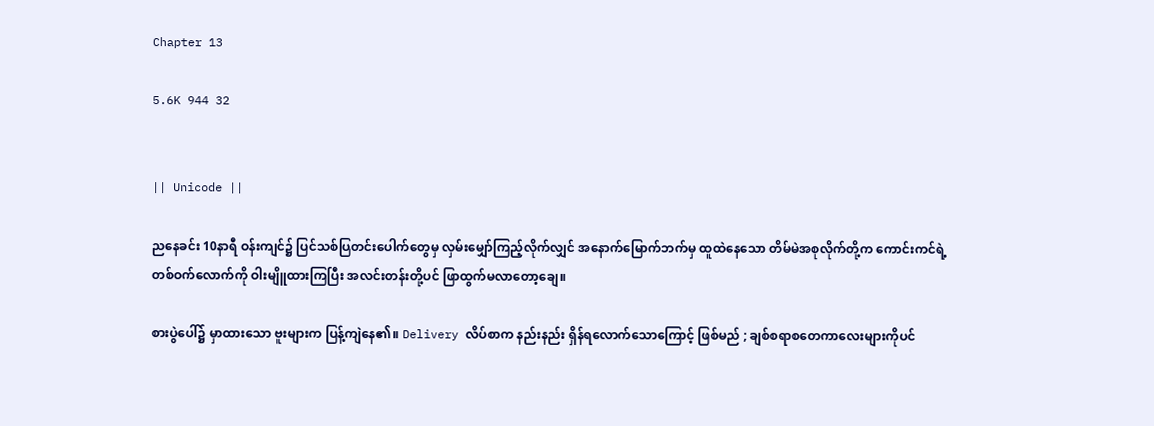Chapter 13

5.6K 944 32


|| Unicode ||

ညနေခင်း 10နာရီ ဝန်းကျင်၌ ပြင်သစ်ပြတင်းပေါက်တွေမှ လှမ်းမျှော်ကြည့်လိုက်လျှင် အနောက်မြောက်ဘက်မှ ထူထဲနေသော တိမ်မဲအစုလိုက်တို့က ကောင်းကင်ရဲ့ တစ်ဝက်လောက်ကို ဝါးမျိူထားကြပြီး အလင်းတန်းတို့ပင် ဖြာထွက်မလာတော့ချေ။

စားပွဲပေါ်၌ မှာထားသော ဗူးများက ပြန့်ကျဲနေ၏။ Delivery လိပ်စာက နည်းနည်း ရှိန်ရလောက်သောကြောင့် ဖြစ်မည် ; ချစ်စရာစတေကာလေးများကိုပင်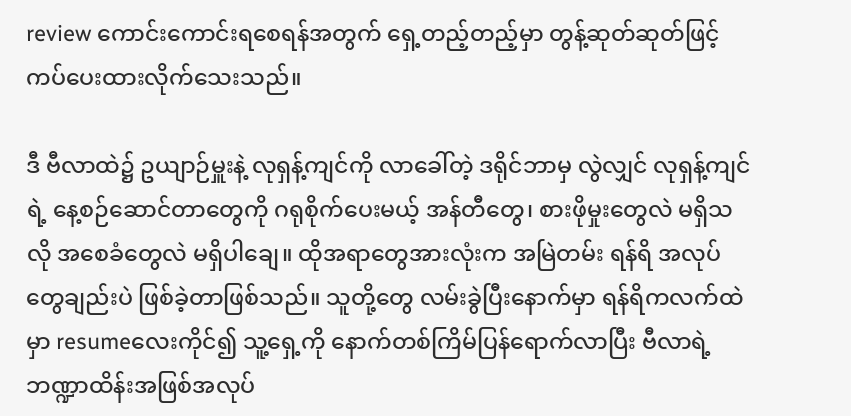review ကောင်းကောင်းရစေရန်အတွက် ရှေ့တည့်တည့်မှာ တွန့်ဆုတ်ဆုတ်ဖြင့် ကပ်ပေးထားလိုက်သေးသည်။

ဒီ ဗီလာထဲ၌ ဥယျာဉ်မှူးနဲ့ လုရှန့်ကျင်ကို လာခေါ်တဲ့ ဒရိုင်ဘာမှ လွဲလျှင် လုရှန့်ကျင်ရဲ့ နေ့စဉ်ဆောင်တာတွေကို ဂရုစိုက်ပေးမယ့် အန်တီတွေ၊ စားဖိုမှုးတွေလဲ မရှိသလို အစေခံတွေလဲ မရှိပါချေ။ ထိုအရာတွေအားလုံးက အမြဲတမ်း ရန်ရိ အလုပ်တွေချည်းပဲ ဖြစ်ခဲ့တာဖြစ်သည်။ သူတို့တွေ လမ်းခွဲပြီးနောက်မှာ ရန်ရိကလက်ထဲမှာ resumeလေးကိုင်၍ သူ့ရှေ့ကို နောက်တစ်ကြိမ်ပြန်ရောက်လာပြီး ဗီလာရဲ့ ဘဏ္ဍာထိန်းအဖြစ်အလုပ်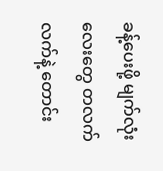ခန့်ပေးဖို့ မျက်လုံးလေးတွေ တလက်လက်နဲ့ တောင်း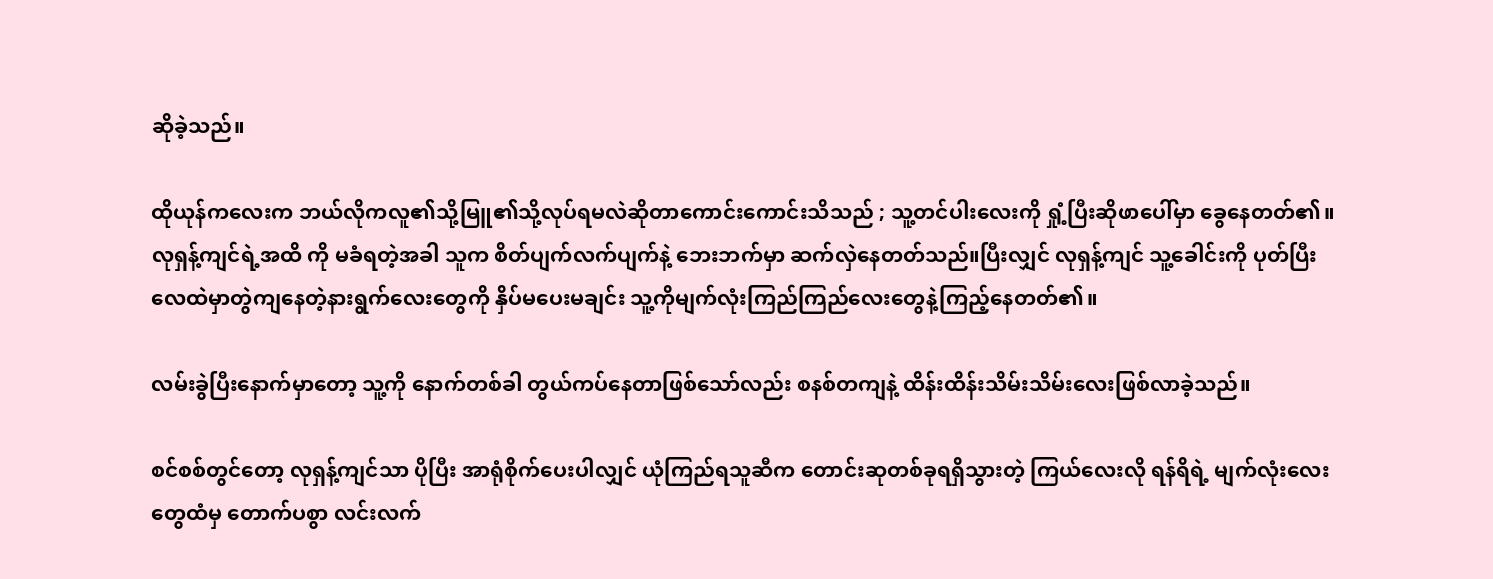ဆိုခဲ့သည်။

ထိုယုန်ကလေးက ဘယ်လိုကလူ၏သို့မြူ၏သို့လုပ်ရမလဲဆိုတာကောင်းကောင်းသိသည် ; သူ့တင်ပါးလေးကို ရှုံ့ပြီးဆိုဖာပေါ်မှာ ခွေနေတတ်၏။ လုရှန့်ကျင်ရဲ့အထိ ကို မခံရတဲ့အခါ သူက စိတ်ပျက်လက်ပျက်နဲ့ ဘေးဘက်မှာ ဆက်လှဲနေတတ်သည်။ပြီးလျှင် လုရှန့်ကျင် သူ့ခေါင်းကို ပုတ်ပြီး လေထဲမှာတွဲကျနေတဲ့နားရွက်လေးတွေကို နှိပ်မပေးမချင်း သူ့ကိုမျက်လုံးကြည်ကြည်လေးတွေနဲ့ကြည့်နေတတ်၏။

လမ်းခွဲပြီးနောက်မှာတော့ သူ့ကို နောက်တစ်ခါ တွယ်ကပ်နေတာဖြစ်သော်လည်း စနစ်တကျနဲ့ ထိန်းထိန်းသိမ်းသိမ်းလေးဖြစ်လာခဲ့သည်။

စင်စစ်တွင်တော့ လုရှန့်ကျင်သာ ပိုပြီး အာရုံစိုက်ပေးပါလျှင် ယုံကြည်ရသူဆီက တောင်းဆုတစ်ခုရရှိသွားတဲ့ ကြယ်လေးလို ရန်ရိရဲ့ မျက်လုံးလေးတွေထံမှ တောက်ပစွာ လင်းလက်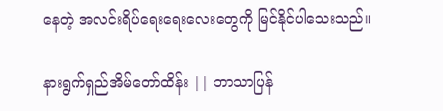နေတဲ့ အလင်းရိပ်ရေးရေးလေးတွေကို မြင်နိုင်ပါသေးသည်။

နားရွက်ရှည်အိမ်တော်ထိန်း || ဘာသာပြန်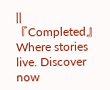|| 『Completed』Where stories live. Discover now